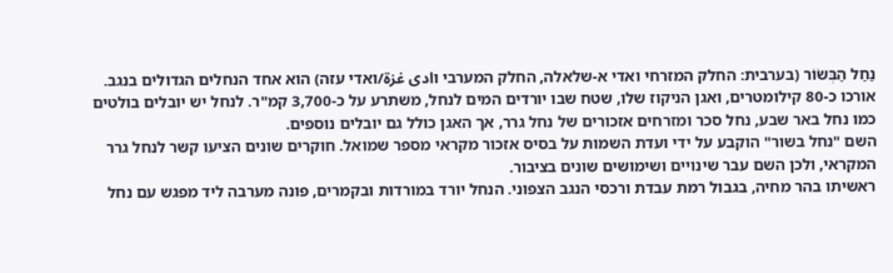נַחַל הַבְּשׂוֹר (בערבית: החלק המזרחי ואדי א-שלאלה, החלק המערבי וادی غزة/ואדי עזה) הוא אחד הנחלים הגדולים בנגב. אורכו כ-80 קילומטרים, ואגן הניקוז שלו, שטח שבו יורדים המים לנחל, משתרע על כ-3,700 קמ"ר. לנחל יש יובלים בולטים כמו נחל באר שבע, נחל סכר ומזרחים אזכורים של נחל גרר, אך האגן כולל גם יובלים נוספים.
השם "נחל בשור" הוקבע על ידי ועדת השמות על בסיס אזכור מקראי מספר שמואל. חוקרים שונים הציעו קשר לנחל גרר המקראי, ולכן השם עבר שינויים ושימושים שונים בציבור.
ראשיתו בהר מחיה, בגבול רמת עבדת ורכסי הנגב הצפוני. הנחל יורד במורדות ובקמרים, פונה מערבה ליד מפגש עם נחל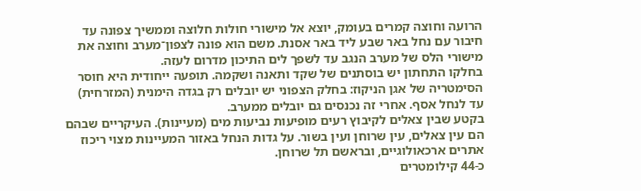הרועה וחוצה קמרים בעומק, יוצא אל מישורי חולות חלוצה וממשיך צפונה עד חיבור עם נחל באר שבע ליד באר אסנת. משם הוא פונה לצפון־מערב וחוצה את מישורי הלס של מערב הנגב עד לשפך לים התיכון מדרום לעזה.
בחלקו התחתון יש בוסתנים של שקד ותאנה ושקמה. תופעה ייחודית היא חוסר הסימטריה של אגן הניקוז: בחלק הצפוני יש יובלים רק בגדה הימנית (המזרחית) עד לנחל אסף. אחרי זה נכנסים גם יובלים ממערב.
בקטע שבין צאלים לקיבוץ רעים מופיעות נביעות מים (מעיינות). העיקריים שבהם הם עין צאלים, עין שרוחן ועין בשור. על גדות הנחל באזור המעיינות מצוי ריכוז אתרים ארכאולוגיים, ובראשם תל שרוחן.
כ-44 קילומטרים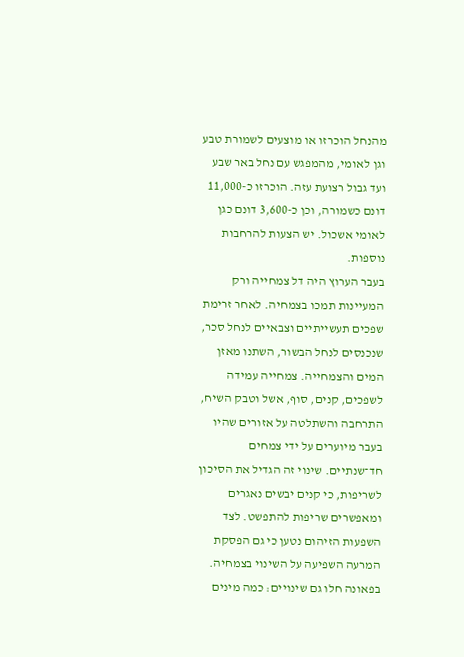מהנחל הוכרזו או מוצעים לשמורת טבע וגן לאומי, מהמפגש עם נחל באר שבע ועד גבול רצועת עזה. הוכרזו כ-11,000 דונם כשמורה, וכן כ-3,600 דונם כגן לאומי אשכול. יש הצעות להרחבות נוספות.
בעבר הערוץ היה דל צמחייה ורק המעיינות תמכו בצמחיה. לאחר זרימת שפכים תעשייתיים וצבאיים לנחל סכר, שנכנסים לנחל הבשור, השתנו מאזן המים והצמחייה. צמחייה עמידה לשפכים, קנים, סוף, אשל וטבק השיח, התרחבה והשתלטה על אזורים שהיו בעבר מיוערים על ידי צמחים חד־שנתיים. שינוי זה הגדיל את הסיכון לשריפות, כי קנים יבשים נאגרים ומאפשרים שריפות להתפשט. לצד השפעות הזיהום נטען כי גם הפסקת המרעה השפיעה על השינוי בצמחיה. בפאונה חלו גם שינויים: כמה מינים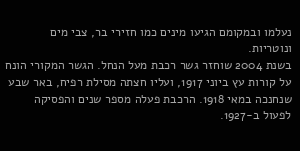נעלמו ובמקומם הגיעו מינים כמו חזירי בר, צבי מים ונוטריות.
בשנת 2004 שוחזר גשר רכבת מעל הנחל. הגשר המקורי הונח על קורות עץ ביוני 1917, ועליו חצתה מסילת רפיח, באר שבע שנחנכה במאי 1918. הרכבת פעלה מספר שנים והפסיקה לפעול ב-1927.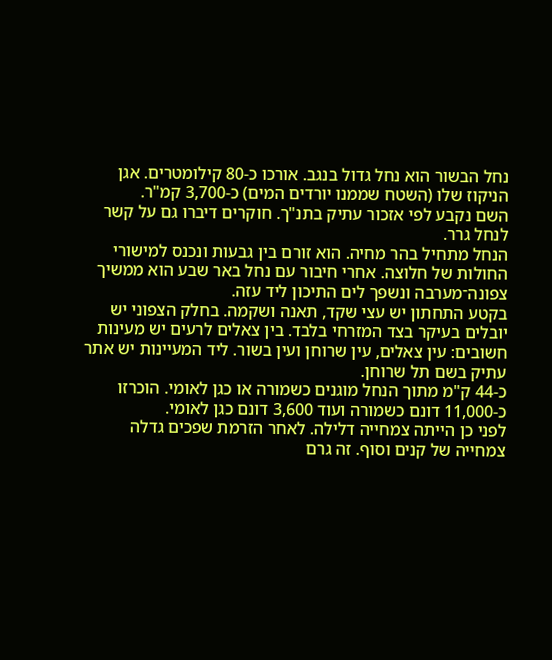נחל הבשור הוא נחל גדול בנגב. אורכו כ-80 קילומטרים. אגן הניקוז שלו (השטח שממנו יורדים המים) כ-3,700 קמ"ר.
השם נקבע לפי אזכור עתיק בתנ"ך. חוקרים דיברו גם על קשר לנחל גרר.
הנחל מתחיל בהר מחיה. הוא זורם בין גבעות ונכנס למישורי החולות של חלוצה. אחרי חיבור עם נחל באר שבע הוא ממשיך צפונה־מערבה ונשפך לים התיכון ליד עזה.
בקטע התחתון יש עצי שקד, תאנה ושקמה. בחלק הצפוני יש יובלים בעיקר בצד המזרחי בלבד. בין צאלים לרעים יש מעינות חשובים: עין צאלים, עין שרוחן ועין בשור. ליד המעיינות יש אתר עתיק בשם תל שרוחן.
כ-44 ק"מ מתוך הנחל מוגנים כשמורה או כגן לאומי. הוכרזו כ-11,000 דונם כשמורה ועוד 3,600 דונם כגן לאומי.
לפני כן הייתה צמחייה דלילה. לאחר הזרמת שפכים גדלה צמחייה של קנים וסוף. זה גרם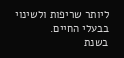ליותר שריפות ולשינוי בבעלי החיים.
בשנת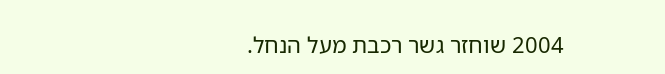2004 שוחזר גשר רכבת מעל הנחל.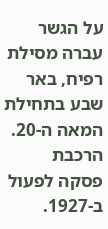על הגשר עברה מסילת רפיח, באר שבע בתחילת המאה ה-20. הרכבת פסקה לפעול ב-1927.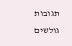תגובות גולשים